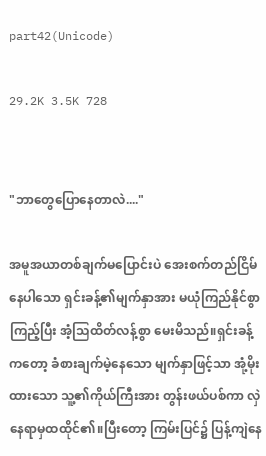part42(Unicode)

29.2K 3.5K 728


"ဘာတွေပြောနေတာလဲ...."

အမူအယာတစ်ချက်မပြောင်းပဲ အေးစက်တည်ငြိမ်နေပါသော ရှင်းခန့်၏မျက်နှာအား မယုံကြည်နိုင်စွာကြည့်ပြီး အံ့သြထိတ်လန့်စွာ မေးမိသည်။ရှင်းခန့်ကတော့ ခံစားချက်မဲ့နေသော မျက်နှာဖြင့်သာ အုံ့မိုးထားသော သူ့၏ကိုယ်ကြီးအား တွန်းဖယ်ပစ်ကာ လှဲနေရာမှထထိုင်၏။ပြီးတော့ ကြမ်းပြင်၌ ပြန့်ကျဲနေ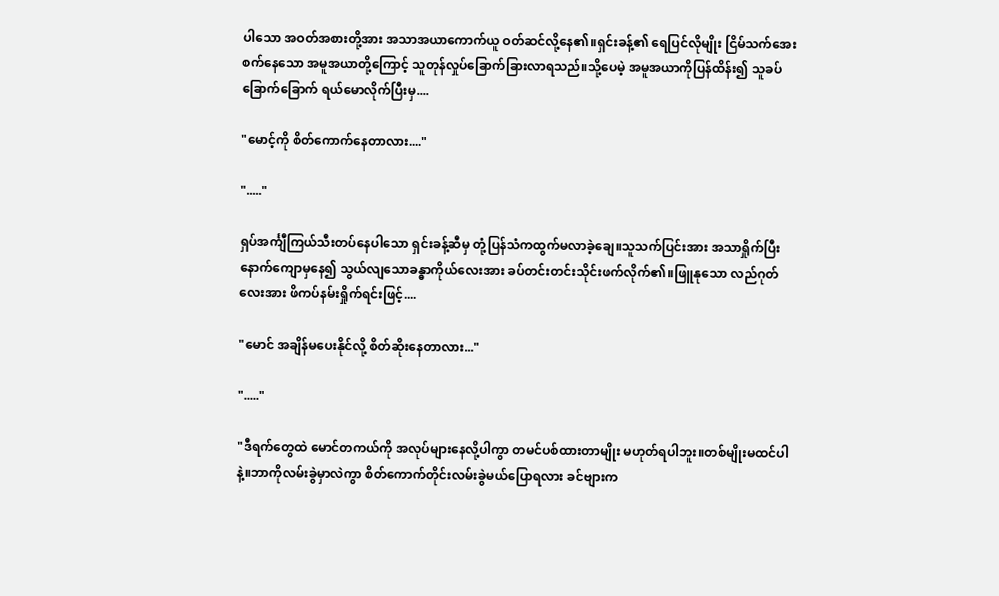ပါသော အဝတ်အစားတို့အား ‌အသာအယာကောက်ယူ ဝတ်ဆင်လို့နေ၏။‌ရှင်းခန့်၏ ရေပြင်လိုမျိုး ငြိမ်သက်အေးစက်နေသော အမူအယာတို့ကြောင့် သူတုန်လှုပ်ခြောက်ခြားလာရသည်။သို့ပေမဲ့ အမူအယာကိုပြန်ထိန်း၍ သူခပ်ခြောက်ခြောက် ရယ်မောလိုက်ပြီးမှ....

"မောင့်ကို စိတ်ကောက်နေတာလား...."

"....."

ရှပ်အင်္ကျီကြယ်သီးတပ်နေပါသော ရှင်းခန့်ဆီမှ တုံ့ပြန်သံကထွက်မလာခဲ့ချေ။သူသက်ပြင်းအား အသာရှိုက်ပြီး နောက်ကျောမှနေ၍ သွယ်လျသောခန္ဓာကိုယ်လေးအား ခပ်တင်းတင်းသိုင်းဖက်လိုက်၏။ဖြူနုသော လည်ဂုတ်လေးအား ဖိကပ်နမ်းရှိုက်ရင်းဖြင့်....

"မောင် အချိန်မပေးနိုင်လို့ စိတ်ဆိုးနေတာလား..."

"....."

"ဒီရက်တွေထဲ မောင်တကယ်ကို အလုပ်များနေလို့ပါကွာ တမင်ပစ်ထားတာမျိုး မဟုတ်ရပါဘူး။တစ်မျိုးမထင်ပါနဲ့။ဘာကိုလမ်းခွဲမှာလဲကွာ စိတ်ကောက်တိုင်းလမ်းခွဲမယ်ပြောရလား ခင်ဗျားက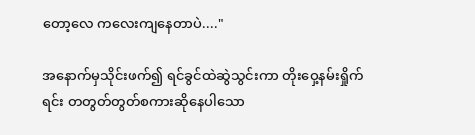တော့လေ ကလေးကျနေတာပဲ...."

အနောက်မှသိုင်းဖက်၍ ရင်ခွင်ထဲဆွဲသွင်းကာ တိုးဝှေ့နမ်းရှိုက်ရင်း တတွတ်တွတ်စကားဆိုနေပါသော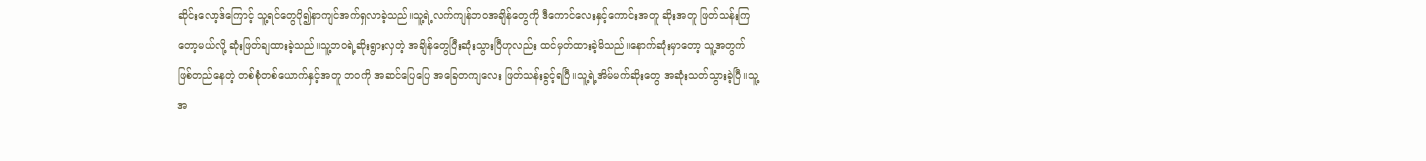ဆိုင်းလော့ဒ်ကြောင့် သူ့ရင်တွေပို၍နာကျင်အက်ရှလာခဲ့သည်။သူ့ရဲ့လက်ကျန်ဘဝအချိန်တွေကို ဒီကောင်လေးနှင့်ကောင်းအတူ ဆိုးအတူ ဖြတ်သန်းကြတော့မယ်လို့ ဆုံးဖြတ်ချထားခဲ့သည်။သူ့ဘဝရဲ့ဆိုးရွားလှတဲ့ အချိန်တွေပြီးဆုံးသွားပြီဟုလည်း ထင်မှတ်ထားခဲ့မိသည်။နောက်ဆုံးမှာတော့ သူ့အတွက်ဖြစ်တည်နေတဲ့ တစ်စုံတစ်ယောက်နှင့်အတူ ဘဝကို အဆင်ပြေပြေ အခြေတကျလေး ဖြတ်သန်းခွင့်ရပြီ။သူ့ရဲ့အိမ်မက်ဆိုးတွေ အဆုံးသတ်သွားခဲ့ပြီ။သူ့အ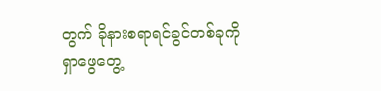တွက် ခိုနားစရာရင်ခွင်တစ်ခုကို ရှာဖွေတွေ့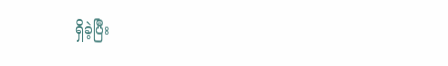ရှိခဲ့ပြီး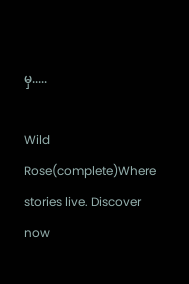မှ.....

Wild  Rose(complete)Where stories live. Discover now